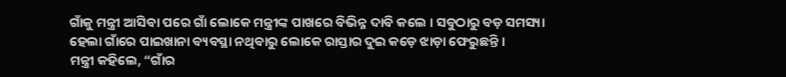ଗାଁକୁ ମନ୍ତ୍ରୀ ଆସିବା ପରେ ଗାଁ ଲୋକେ ମନ୍ତ୍ରୀଙ୍କ ପାଖରେ ବିଭିନ୍ନ ଦାବି କଲେ । ସବୁଠାରୁ ବଡ଼ ସମସ୍ୟା ହେଲା ଗାଁରେ ପାଇଖାନା ବ୍ୟବସ୍ଥା ନଥିବାରୁ ଲୋକେ ରାସ୍ତାର ଦୁଇ କଡ଼େ ଝାଡ଼ା ଫେରୁଛନ୍ତି ।
ମନ୍ତ୍ରୀ କହିଲେ, “ଗାଁର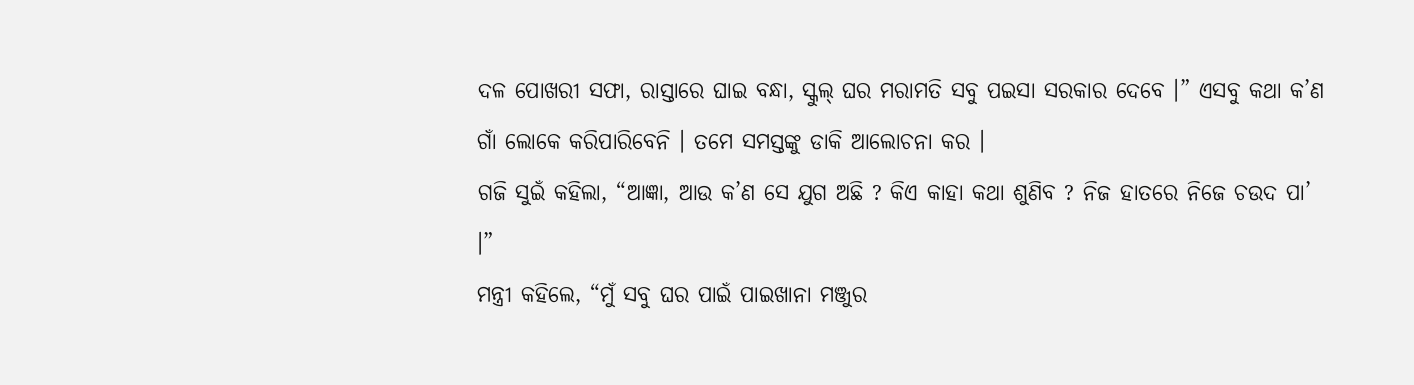ଦଳ ପୋଖରୀ ସଫା, ରାସ୍ତାରେ ଘାଇ ବନ୍ଧା, ସ୍କୁଲ୍ ଘର ମରାମତି ସବୁ ପଇସା ସରକାର ଦେବେ ।” ଏସବୁ କଥା କ’ଣ ଗାଁ ଲୋକେ କରିପାରିବେନି । ତମେ ସମସ୍ତଙ୍କୁ ଡାକି ଆଲୋଚନା କର ।
ଗଜି ସୁଇଁ କହିଲା, “ଆଜ୍ଞା, ଆଉ କ’ଣ ସେ ଯୁଗ ଅଛି ? କିଏ କାହା କଥା ଶୁଣିବ ? ନିଜ ହାତରେ ନିଜେ ଚଉଦ ପା’ ।”
ମନ୍ତ୍ରୀ କହିଲେ, “ମୁଁ ସବୁ ଘର ପାଇଁ ପାଇଖାନା ମଞ୍ଜୁର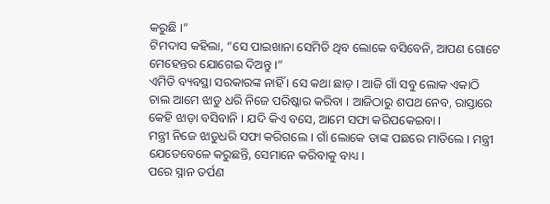କରୁଛି ।”
ଟିମଦାସ କହିଲା, “ସେ ପାଇଖାନା ସେମିତି ଥିବ ଲୋକେ ବସିବେନି, ଆପଣ ଗୋଟେ ମେହେନ୍ତର ଯୋଗେଇ ଦିଅନ୍ତୁ ।”
ଏମିତି ବ୍ୟବସ୍ଥା ସରକାରଙ୍କ ନାହିଁ । ସେ କଥା ଛାଡ଼ । ଆଜି ଗାଁ ସବୁ ଲୋକ ଏକାଠି ଚାଲ ଆମେ ଝାଡୁ ଧରି ନିଜେ ପରିଷ୍କାର କରିବା । ଆଜିଠାରୁ ଶପଥ ନେବ, ରାସ୍ତାରେ କେହି ଝାଡ଼ା ବସିବାନି । ଯଦି କିଏ ବସେ, ଆମେ ସଫା କରିପକେଇବା ।
ମନ୍ତ୍ରୀ ନିଜେ ଝାଡୁଧରି ସଫା କରିଗଲେ । ଗାଁ ଲୋକେ ତାଙ୍କ ପଛରେ ମାତିଲେ । ମନ୍ତ୍ରୀ ଯେତେବେଳେ କରୁଛନ୍ତି, ସେମାନେ କରିବାକୁ ବାଧ୍ୟ ।
ପରେ ସ୍ନାନ ତର୍ପଣ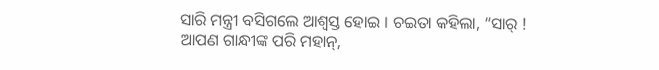ସାରି ମନ୍ତ୍ରୀ ବସିଗଲେ ଆଶ୍ୱସ୍ତ ହୋଇ । ଚଇତା କହିଲା, “ସାର୍ ! ଆପଣ ଗାନ୍ଧୀଙ୍କ ପରି ମହାନ୍,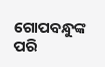ଗୋପବନ୍ଧୁଙ୍କ ପରି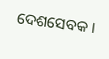ଦେଶସେବକ ।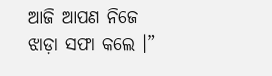ଆଜି ଆପଣ ନିଜେ ଝାଡ଼ା ସଫା କଲେ ।”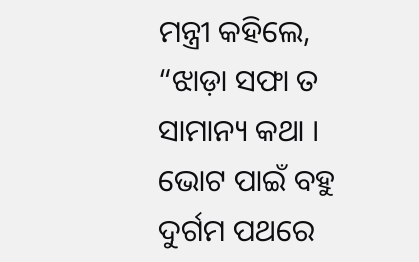ମନ୍ତ୍ରୀ କହିଲେ, “ଝାଡ଼ା ସଫା ତ ସାମାନ୍ୟ କଥା । ଭୋଟ ପାଇଁ ବହୁ ଦୁର୍ଗମ ପଥରେ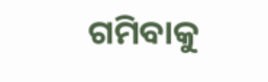ଗମିବାକୁ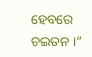ହେବରେ ଚଇତନ ।”